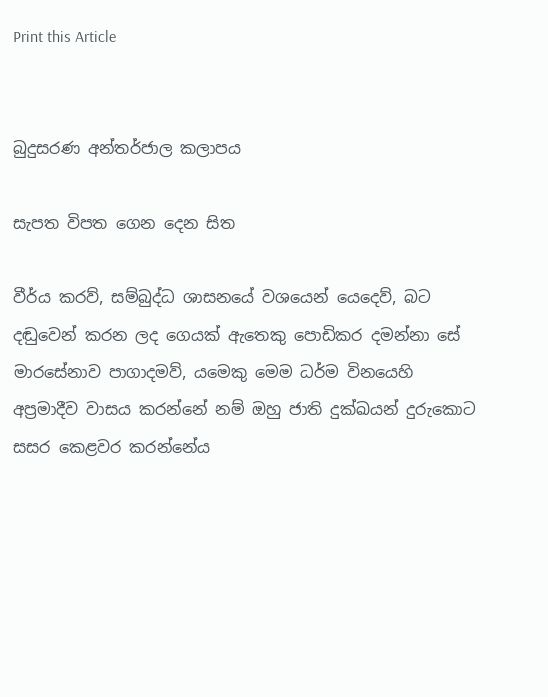Print this Article


බුදුසරණ අන්තර්ජාල කලාපය

සැපත විපත ගෙන දෙන සිත

වීර්ය කරව්, සම්බුද්ධ ශාසනයේ වශයෙන් යෙදෙව්, බට දඬුවෙන් කරන ලද ගෙයක් ඇතෙකු පොඩිකර දමන්නා සේ මාරසේනාව පාගාදමව්, යමෙකු මෙම ධර්ම විනයෙහි අප්‍රමාදීව වාසය කරන්නේ නම් ඔහු ජාති දුක්ඛයන් දුරුකොට සසර කෙළවර කරන්නේය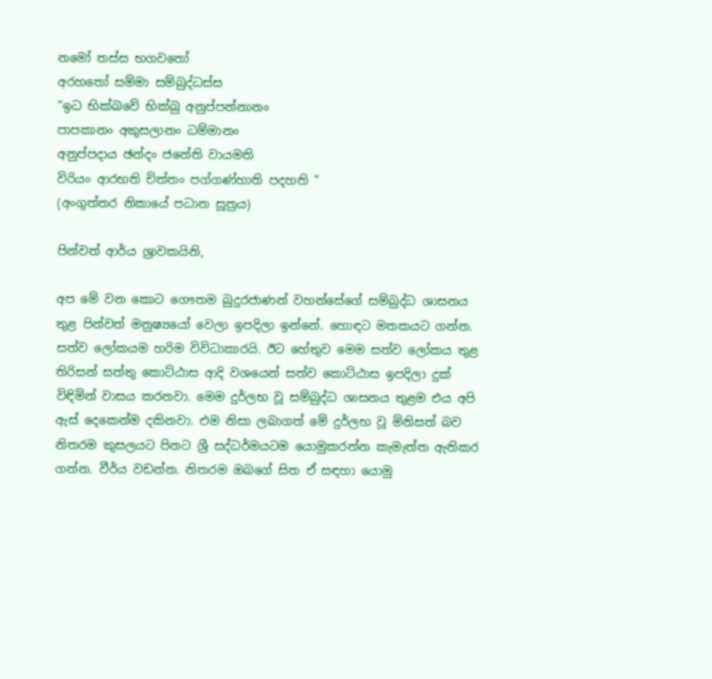නමෝ තස්ස භගවතෝ
අරහතෝ සම්මා සම්බුද්ධස්ස
“ඉධ භික්ඛවේ භික්‍ඛු අනුප්පන්නානං
පාපකානං අකුසලානං ධම්මානං
අනුප්පදාය ඡන්දං ජනේති වායමති
විරියං ආරභති චිත්තං පග්ගණ්හාති පදහති “
(අංගුත්තර නිකායේ පධාන සූත්‍රය)

පින්වත් ආර්ය ශ්‍රාවකයිනි,

අප මේ වන කොට ගෞතම බුදුරජාණන් වහන්සේගේ සම්බුද්ධ ශාසනය තුළ පින්වත් මනුෂ්‍යයෝ වෙලා ඉපදිලා ඉන්නේ. හොඳට මතකයට ගන්න. සත්ව ලෝකයම හරිම විවිධාකාරයි. ඊට හේතුව මෙම සත්ව ලෝකය තුළ තිරිසන් සත්තු කොට්ඨාස ආදි වශයෙන් සත්ව කොට්ඨාස ඉපදිලා දුක් විඳිමින් වාසය කරනවා. මෙම දුර්ලභ වූ සම්බුද්ධ ශාසනය තුළම එය අපි ඇස් දෙකෙන්ම දකිනවා. එම නිසා ලබාගත් මේ දුර්ලභ වූ මිනිසත් බව නිතරම කුසලයට පිනට ශ්‍රී සද්ධර්මයටම යොමුකරන්න කැමැත්ත ඇතිකර ගන්න. වීර්ය වඩන්න. නිතරම ඔබගේ සිත ඒ සඳහා යොමු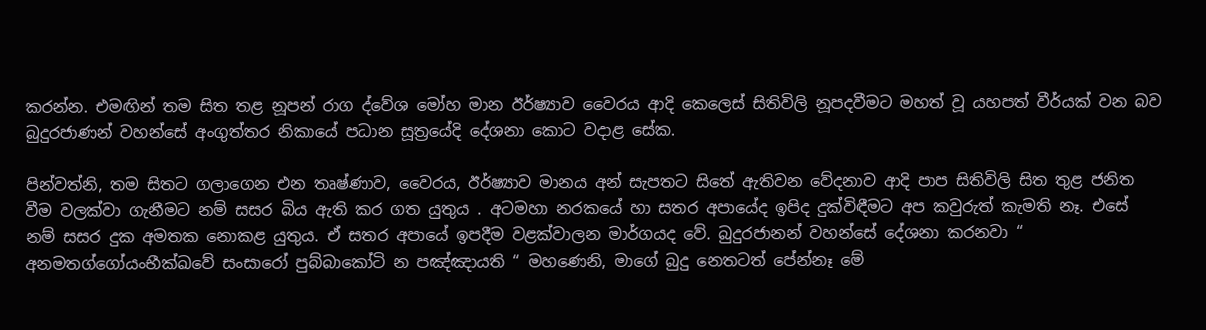කරන්න. එමඟින් තම සිත තළ නූපන් රාග ද්වේශ මෝහ මාන ඊර්ෂ්‍යාව වෛරය ආදි කෙලෙස් සිතිවිලි නූපදවීමට මහත් වූ යහපත් වීර්යක් වන බව බුදුරජාණන් වහන්සේ අංගුත්තර නිකායේ පධාන සූත්‍රයේදි දේශනා කොට වදාළ සේක.

පින්වත්නි, තම සිතට ගලාගෙන එන තෘෂ්ණාව, වෛරය, ඊර්ෂ්‍යාව මානය අන් සැපතට සිතේ ඇතිවන වේදනාව ආදි පාප සිතිවිලි සිත තුළ ජනිත වීම වලක්වා ගැනීමට නම් සසර බිය ඇති කර ගත යුතුය . අටමහා නරකයේ හා සතර අපායේද ඉපිද දුක්විඳීමට අප කවුරුත් කැමති නෑ. එසේ නම් සසර දුක අමතක නොකළ යුතුය. ඒ සතර අපායේ ඉපදීම වළක්වාලන මාර්ගයද වේ. බුදුරජානන් වහන්සේ දේශනා කරනවා “ අනමතග්ගෝයංභීක්ඛවේ සංසාරෝ පුබ්බාකෝටි න පඤ්ඤායති “ මහණෙනි, මාගේ බුදු නෙතටත් පේන්නෑ මේ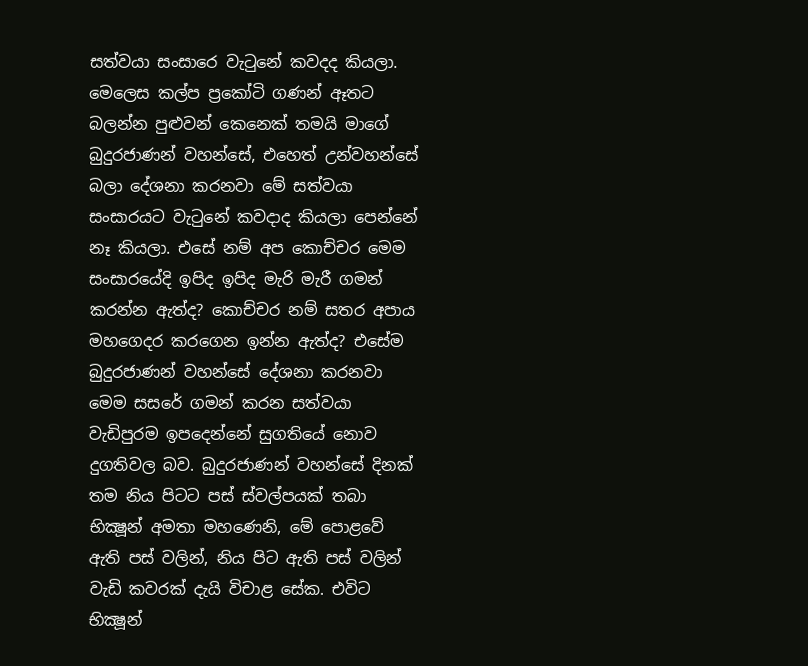සත්වයා සංසාරෙ වැටුනේ කවදද කියලා. මෙලෙස කල්ප ප්‍රකෝටි ගණන් ඈතට බලන්න පුළුවන් කෙනෙක් තමයි මාගේ බුදුරජාණන් වහන්සේ, එහෙත් උන්වහන්සේ බලා දේශනා කරනවා මේ සත්වයා සංසාරයට වැටුනේ කවදාද කියලා පෙන්නේ නෑ කියලා. එසේ නම් අප කොච්චර මෙම සංසාරයේදි ඉපිද ඉපිද මැරි මැරී ගමන් කරන්න ඇත්ද? කොච්චර නම් සතර අපාය මහගෙදර කරගෙන ඉන්න ඇත්ද? එසේම බුදුරජාණන් වහන්සේ දේශනා කරනවා මෙම සසරේ ගමන් කරන සත්වයා වැඩිපුරම ඉපදෙන්නේ සුගතියේ නොව දුගතිවල බව. බුදුරජාණන් වහන්සේ දිනක් තම නිය පිටට පස් ස්වල්පයක් තබා භික්‍ෂූන් අමතා මහණෙනි, මේ පොළවේ ඇති පස් වලින්, නිය පිට ඇති පස් වලින් වැඩි කවරක් දැයි විචාළ සේක. එවිට භික්‍ෂූන්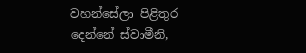වහන්සේලා පිළිතුර දෙන්නේ ස්වාමීනි,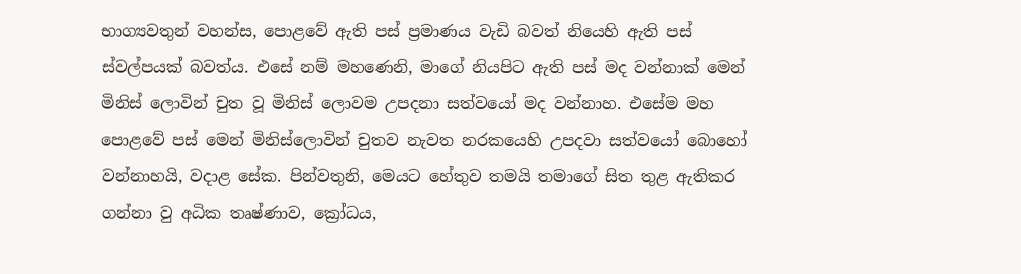භාග්‍යවතුන් වහන්ස, පොළවේ ඇති පස් ප්‍රමාණය වැඩි බවත් නියෙහි ඇති පස් ස්වල්පයක් බවත්ය. එසේ නම් මහණෙනි, මාගේ නියපිට ඇති පස් මද වන්නාක් මෙන් මිනිස් ලොවින් චුත වූ මිනිස් ලොවම උපදනා සත්වයෝ මද වන්නාහ. එසේම මහ පොළවේ පස් මෙන් මිනිස්ලොවින් චුතව නැවත නරකයෙහි උපදවා සත්වයෝ බොහෝ වන්නාහයි, වදාළ සේක. පින්වතුනි, මෙයට හේතුව තමයි තමාගේ සිත තුළ ඇතිකර ගන්නා වු අධික තෘෂ්ණාව, ක්‍රෝධය,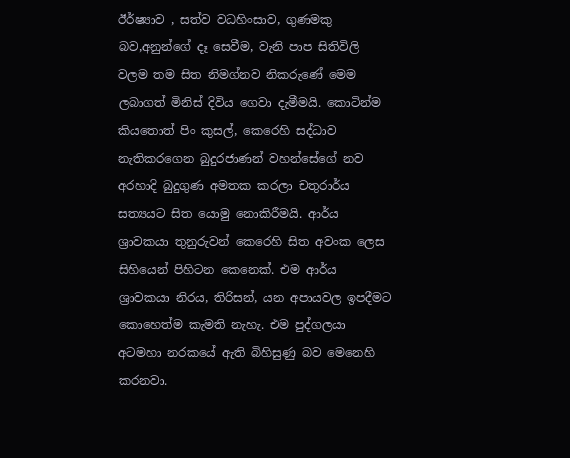ඊර්ෂ්‍යාව , සත්ව වධහිංසාව, ගුණමකු බව,අනුන්ගේ දෑ සෙවීම, වැනි පාප සිතිවිලි වලම තම සිත නිමග්නව නිකරුණේ මෙම ලබාගත් මිනිස් දිවිය ගෙවා දැමීමයි. කොටින්ම කියතොත් පිං කුසල්, කෙරෙහි සද්ධාව නැතිකරගෙන බුදුරජාණන් වහන්සේගේ නව අරහාදි බුදුගුණ අමතක කරලා චතුරාර්ය සත්‍යයට සිත යොමු නොකිරීමයි. ආර්ය ශ්‍රාවකයා තුනුරුවන් කෙරෙහි සිත අවංක ලෙස සිහියෙන් පිහිටන කෙනෙක්. එම ආර්ය ශ්‍රාවකයා නිරය, තිරිසන්, යන අපායවල ඉපදීමට කොහෙත්ම කැමති නැහැ. එම පුද්ගලයා අටමහා නරකයේ ඇති බිහිසුණු බව මෙනෙහි කරනවා.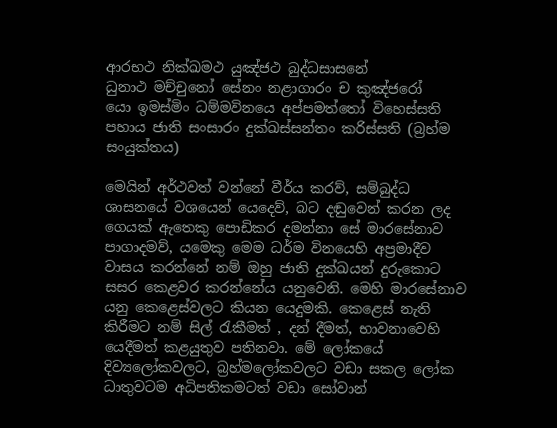ආරභථ නික්ඛමථ යුඤ්ජථ බුද්ධසාසනේ
ධුනාථ මච්චුනෝ සේනං නළාගාරං ච කුඤ්ජරෝ
යො ඉමස්මිං ධම්මවිනයෙ අප්පමත්තෝ විහෙස්සති
පහාය ජාති සංසාරං දුක්ඛස්සන්තං කරිස්සති (බ්‍රහ්ම සංයුක්තය)

මෙයින් අර්ථවත් වන්නේ වීර්ය කරව්, සම්බුද්ධ ශාසනයේ වශයෙන් යෙදෙව්, බට දඬුවෙන් කරන ලද ගෙයක් ඇතෙකු පොඩිකර දමන්නා සේ මාරසේනාව පාගාදමව්, යමෙකු මෙම ධර්ම විනයෙහි අප්‍රමාදීව වාසය කරන්නේ නම් ඔහු ජාති දුක්ඛයන් දුරුකොට සසර කෙළවර කරන්නේය යනුවෙනි. මෙහි මාරසේනාව යනු කෙළෙස්වලට කියන යෙදුමකි. කෙළෙස් නැති කිරීමට නම් සිල් රැකීමත් , දන් දීමත්, භාවනාවෙහි යෙදීමත් කළයුතුව පතිනවා. මේ ලෝකයේ දිව්‍යලෝකවලට, බ්‍රහ්මලෝකවලට වඩා සකල ලෝක ධාතුවටම අධිපතිකමටත් වඩා සෝවාන්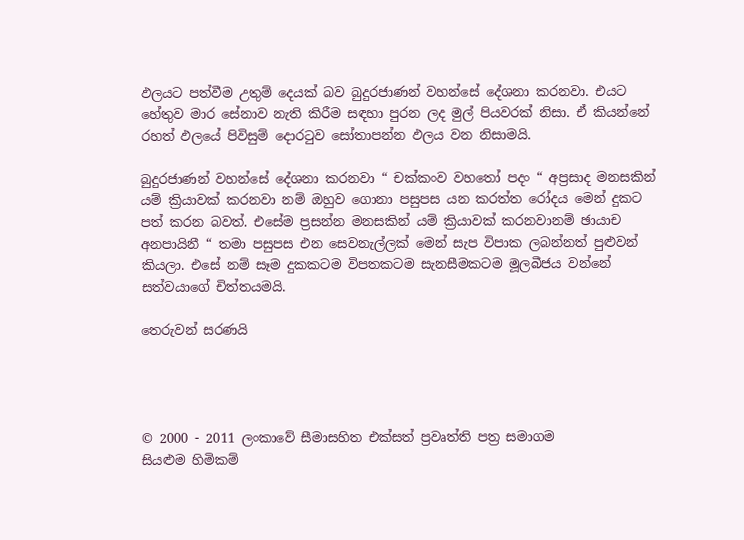ඵලයට පත්වීම උතුම් දෙයක් බව බුදුරජාණන් වහන්සේ දේශනා කරනවා. එයට හේතුව මාර සේනාව නැති කිරීම සඳහා පුරන ලද මුල් පියවරක් නිසා. ඒ කියන්නේ රහත් ඵලයේ පිවිසුම් දොරටුව සෝතාපන්න ඵලය වන නිසාමයි.

බුදුරජාණන් වහන්සේ දේශනා කරනවා “ චක්කංව වහතෝ පදං “ අප්‍රසාද මනසකින් යම් ක්‍රියාවක් කරනවා නම් ඔහුව ගොනා පසුපස යන කරත්ත රෝදය මෙන් දුකට පත් කරන බවත්. එසේම ප්‍රසන්න මනසකින් යම් ක්‍රියාවක් කරනවානම් ඡායාච අනපායිනී “ තමා පසුපස එන සෙවනැල්ලක් මෙන් සැප විපාක ලබන්නත් පුළුවන් කියලා. එසේ නම් සෑම දුකකටම විපතකටම සැනසීමකටම මූලබීජය වන්නේ සත්වයාගේ චිත්තයමයි.

තෙරුවන් සරණයි




© 2000 - 2011 ලංකාවේ සීමාසහිත එක්සත් ප්‍රවෘත්ති පත්‍ර සමාගම
සියළුම හිමිකම්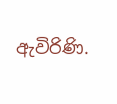ඇවිරිණි.